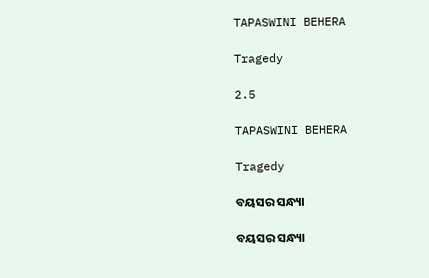TAPASWINI BEHERA

Tragedy

2.5

TAPASWINI BEHERA

Tragedy

ବୟସର ସନ୍ଧ୍ୟା

ବୟସର ସନ୍ଧ୍ୟା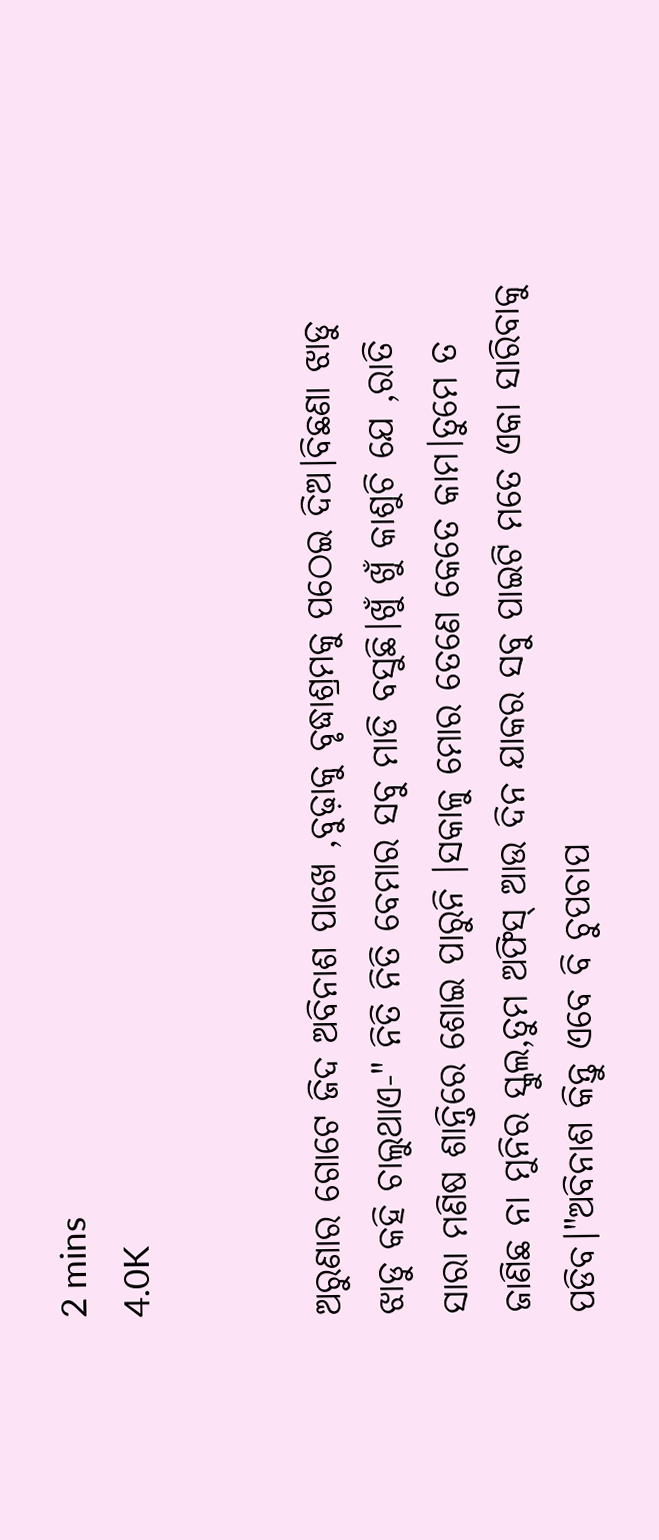2 mins
4.0K


ଅରୁଣାର ଗୋଟେ ଜିଦ ଅବିନାଶ ପାଖେ ,ବୁଢ଼ାକୁ ବୃଦ୍ଧାଶ୍ରମକୁ ପଠେଇ ଦିଅ।ବିଛଣା ଝାଡୁ ଝାଡୁ କହି ଚାଲୁଥାଏ-" ନିତି ନିତି ବେମାର ସବୁ ମାଡି ବସୁଛି।ଖୁଁ ଖୁଁ କାଶୁଚି ଯେ ,ରାତି ସାରା ମଣିଷ ଶାନ୍ତିରେ ଶୋଇ ପାରୁନି ।ସକାଳୁ ମୋର ତେଣେ କେତେ କାମ।ତୁମେ ତ ଜାଣିଛ ନା ମୁନିର ସ୍କୁଲ,ତୁମ ଅଫିସ୍ ଆଉ ଦିନ ଯାକର ସବୁ ପାଇଟି ମତେ ଏକା ସାରିବାକୁ ପଡିବ।"ଅବିନାଶ କିନ୍ତୁ ଏବେ ବି ଚୁପଚାପ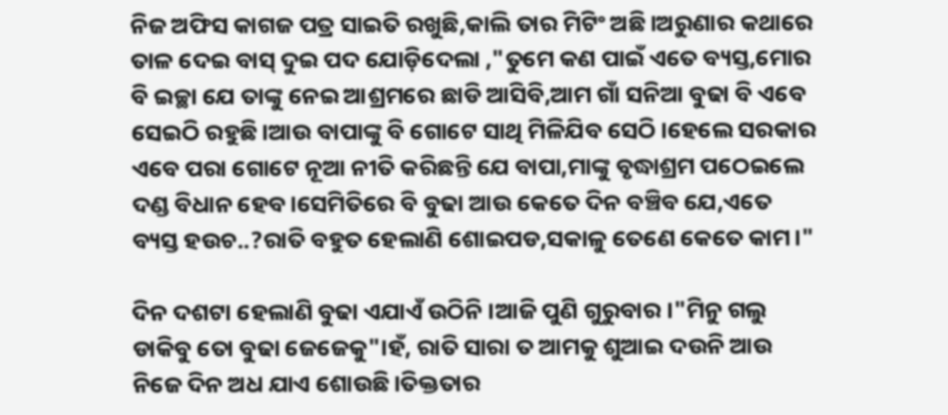ନିଜ ଅଫିସ କାଗଜ ପତ୍ର ସାଇତି ରଖୁଛି,କାଲି ତାର ମିଟିଂ ଅଛି।ଅରୁଣାର କଥାରେ ତାଳ ଦେଇ ବାସ୍ ଦୁଇ ପଦ ଯୋଡ଼ିଦେଲା ,"ତୁମେ କଣ ପାଇଁ ଏତେ ବ୍ୟସ୍ତ,ମୋର ବି ଇଚ୍ଛା ଯେ ତାଙ୍କୁ ନେଇ ଆଶ୍ରମରେ ଛାଡି ଆସିବି,ଆମ ଗାଁ ସନିଆ ବୁଢା ବି ଏବେ ସେଇଠି ରହୁଛି।ଆଉ ବାପାଙ୍କୁ ବି ଗୋଟେ ସାଥି ମିଳିଯିବ ସେଠି।ହେଲେ ସରକାର ଏବେ ପରା ଗୋଟେ ନୂଆ ନୀତି କରିଛନ୍ତି ଯେ ବାପା,ମାଙ୍କୁ ବୃଦ୍ଧାଶ୍ରମ ପଠେଇଲେ ଦଣ୍ଡ ବିଧାନ ହେବ।ସେମିତିରେ ବି ବୁଢା ଆଉ କେତେ ଦିନ ବଞ୍ଚିବ ଯେ,ଏତେ ବ୍ୟସ୍ତ ହଉଚ..?ରାତି ବହୁତ ହେଲାଣି ଶୋଇପଡ,ସକାଳୁ ତେଣେ କେତେ କାମ।"

ଦିନ ଦଶଟା ହେଲାଣି ବୁଢା ଏଯାଏଁ ଉଠିନି ।ଆଜି ପୁଣି ଗୁରୁବାର।"ମିନୁ ଗଲୁ ଡାକିବୁ ତୋ ବୁଢା ଜେଜେକୁ"।ହଁ, ରାତି ସାରା ତ ଆମକୁ ଶୁଆଇ ଦଉନି ଆଉ ନିଜେ ଦିନ ଅଧ ଯାଏ ଶୋଉଛି।ତିକ୍ତତାର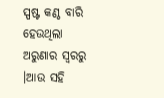ସ୍ପଷ୍ଟ କଣ୍ଠ ବାରି ହେଉଥିଲା ଅରୁଣାର ସ୍ୱରରୁ ।ଆଉ ସହି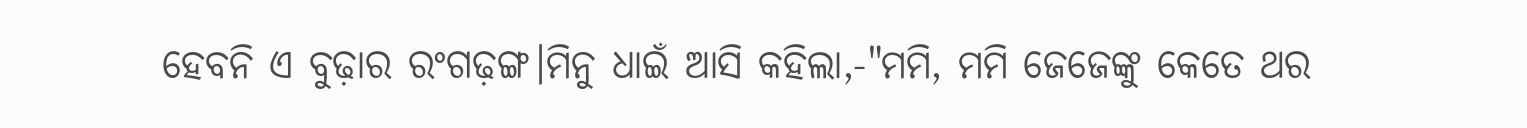ହେବନି ଏ ବୁଢ଼ାର ରଂଗଢ଼ଙ୍ଗ।ମିନୁ ଧାଇଁ ଆସି କହିଲା,-"ମମି, ମମି ଜେଜେଙ୍କୁ କେତେ ଥର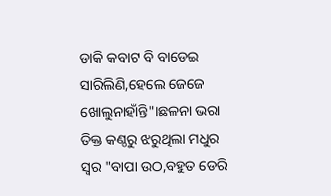ଡାକି କବାଟ ବି ବାଡେଇ ସାରିଲିଣି,ହେଲେ ଜେଜେ ଖୋଲୁନାହାଁନ୍ତି"।ଛଳନା ଭରା ତିକ୍ତ କଣ୍ଠରୁ ଝରୁଥିଲା ମଧୁର ସ୍ୱର "ବାପା ଉଠ,ବହୁତ ଡେରି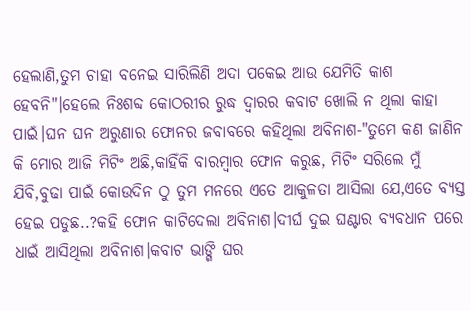ହେଲାଣି,ତୁମ ଚାହା ବନେଇ ସାରିଲିଣି ଅଦା ପକେଇ ଆଉ ଯେମିତି କାଶ ହେବନି"।ହେଲେ ନିଃଶବ୍ଦ କୋଠରୀର ରୁଦ୍ଧ ଦ୍ବାରର କବାଟ ଖୋଲି ନ ଥିଲା କାହା ପାଇଁ।ଘନ ଘନ ଅରୁଣାର ଫୋନର ଜବାବରେ କହିଥିଲା ଅବିନାଶ-"ତୁମେ କଣ ଜାଣିନ କି ମୋର ଆଜି ମିଟିଂ ଅଛି,କାହିଁକି ବାରମ୍ବାର ଫୋନ କରୁଛ, ମିଟିଂ ସରିଲେ ମୁଁ ଯିବି,ବୁଢା ପାଇଁ କୋଉଦିନ ଠୁ ତୁମ ମନରେ ଏତେ ଆକୁଳତା ଆସିଲା ଯେ,ଏତେ ବ୍ୟସ୍ତ ହେଇ ପଡୁଛ..?କହି ଫୋନ କାଟିଦେଲା ଅବିନାଶ।ଦୀର୍ଘ ଦୁଇ ଘଣ୍ଟାର ବ୍ୟବଧାନ ପରେ ଧାଇଁ ଆସିଥିଲା ଅବିନାଶ।କବାଟ ଭାଙ୍ଗି ଘର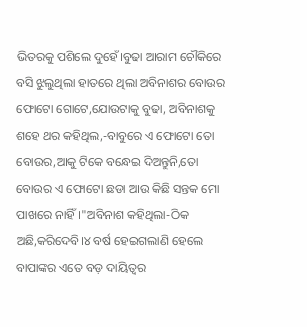ଭିତରକୁ ପଶିଲେ ଦୁହେଁ।ବୁଢା ଆରାମ ଚୌକିରେ ବସି ଝୁଲୁଥିଲା ହାତରେ ଥିଲା ଅବିନାଶର ବୋଉର ଫୋଟୋ ଗୋଟେ,ଯୋଉଟାକୁ ବୁଢା, ଅବିନାଶକୁ ଶହେ ଥର କହିଥିଲ,-ବାବୁରେ ଏ ଫୋଟୋ ତୋ ବୋଉର,ଆକୁ ଟିକେ ବନ୍ଧେଇ ଦିଅନ୍ତୁନି,ତୋ ବୋଉର ଏ ଫୋଟୋ ଛଡା ଆଉ କିଛି ସନ୍ତକ ମୋ ପାଖରେ ନାହିଁ।"ଅବିନାଶ କହିଥିଲା-ଠିକ ଅଛି,କରିଦେବି।୪ ବର୍ଷ ହେଇଗଲାଣି ହେଲେ ବାପାଙ୍କର ଏତେ ବଡ଼ ଦାୟିତ୍ୱର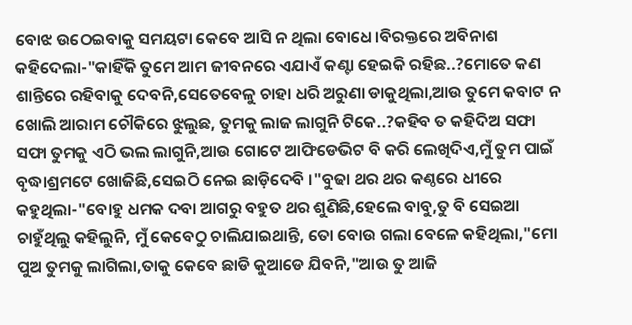ବୋଝ ଉଠେଇବାକୁ ସମୟଟା କେବେ ଆସି ନ ଥିଲା ବୋଧେ।ବିରକ୍ତରେ ଅବିନାଶ କହିଦେଲା-"କାହିଁକି ତୁମେ ଆମ ଜୀବନରେ ଏଯାଏଁ କଣ୍ଟା ହେଇକି ରହିଛ..?ମୋତେ କଣ ଶାନ୍ତିରେ ରହିବାକୁ ଦେବନି,ସେତେବେଳୁ ଚାହା ଧରି ଅରୁଣା ଡାକୁଥିଲା,ଆଉ ତୁମେ କବାଟ ନ ଖୋଲି ଆରାମ ଚୌକିରେ ଝୁଲୁଛ, ତୁମକୁ ଲାଜ ଲାଗୁନି ଟିକେ..?କହିବ ତ କହିଦିଅ ସଫା ସଫା ତୁମକୁ ଏଠି ଭଲ ଲାଗୁନି,ଆଉ ଗୋଟେ ଆଫିଡେଭିଟ ବି କରି ଲେଖିଦିଏ,ମୁଁ ତୁମ ପାଇଁ ବୃଦ୍ଧାଶ୍ରମଟେ ଖୋଜିଛି,ସେଇଠି ନେଇ ଛାଡ଼ିଦେବି ।"ବୁଢା ଥର ଥର କଣ୍ଠରେ ଧୀରେ କହୁଥିଲା-"ବୋହୁ ଧମକ ଦବା ଆଗରୁ ବହୁତ ଥର ଶୁଣିଛି,ହେଲେ ବାବୁ,ତୁ ବି ସେଇଆ ଚାହୁଁଥିଲୁ କହିଲୁନି, ମୁଁ କେବେଠୁ ଚାଲିଯାଇଥାନ୍ତି, ତୋ ବୋଉ ଗଲା ବେଳେ କହିଥିଲା,"ମୋ ପୁଅ ତୁମକୁ ଲାଗିଲା,ତାକୁ କେବେ ଛାଡି କୁଆଡେ ଯିବନି,"ଆଉ ତୁ ଆଜି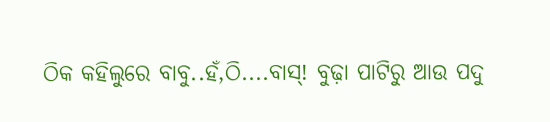ଠିକ କହିଲୁରେ ବାବୁ..ହଁ,ଠି....ବାସ୍! ବୁଢ଼ା ପାଟିରୁ ଆଉ ପଦୁ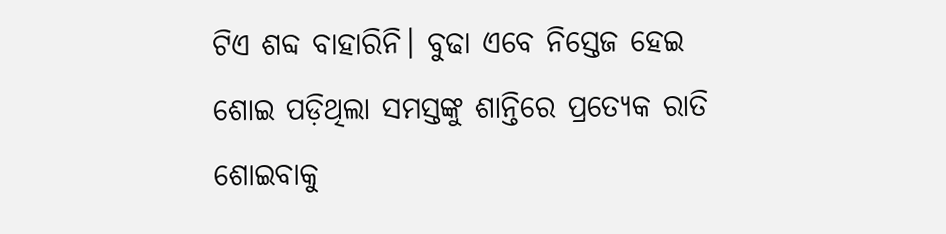ଟିଏ ଶବ୍ଦ ବାହାରିନି। ବୁଢା ଏବେ ନିସ୍ତେଜ ହେଇ ଶୋଇ ପଡ଼ିଥିଲା ସମସ୍ତଙ୍କୁ ଶାନ୍ତିରେ ପ୍ରତ୍ୟେକ ରାତି ଶୋଇବାକୁ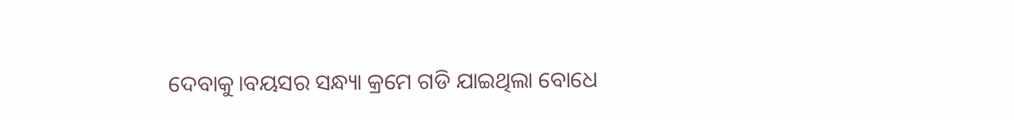ଦେବାକୁ।ବୟସର ସନ୍ଧ୍ୟା କ୍ରମେ ଗଡି ଯାଇଥିଲା ବୋଧେ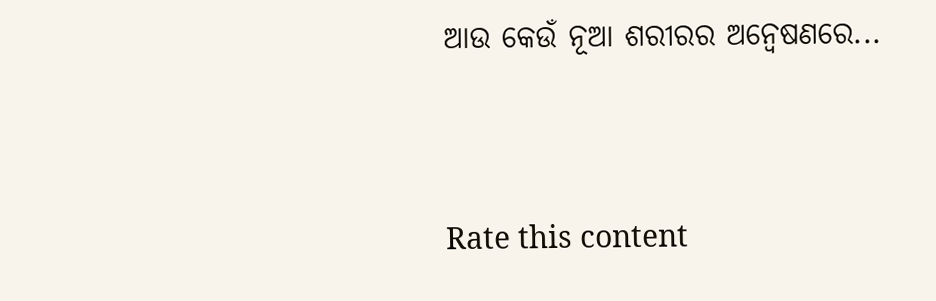ଆଉ କେଉଁ ନୂଆ ଶରୀରର ଅନ୍ୱେଷଣରେ...


Rate this content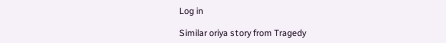Log in

Similar oriya story from Tragedy